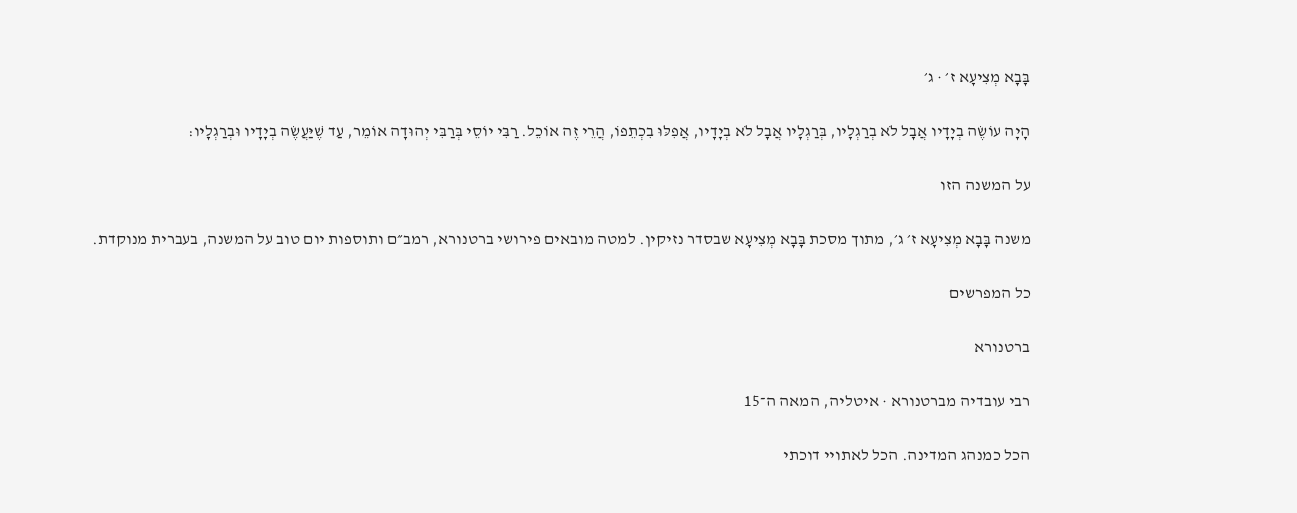בָּבָא מְצִיעָא ז׳ · ג׳

הָיָה עוֹשֶׂה בְיָדָיו אֲבָל לֹא בְרַגְלָיו, בְּרַגְלָיו אֲבָל לֹא בְיָדָיו, אֲפִלּוּ בִכְתֵפוֹ, הֲרֵי זֶה אוֹכֵל. רַבִּי יוֹסֵי בְּרַבִּי יְהוּדָה אוֹמֵר, עַד שֶׁיַּעֲשֶׂה בְיָדָיו וּבְרַגְלָיו:

על המשנה הזו

משנה בָּבָא מְצִיעָא ז׳ ג׳, מתוך מסכת בָּבָא מְצִיעָא שבסדר נזיקין. למטה מובאים פירושי ברטנורא, רמב״ם ותוספות יום טוב על המשנה, בעברית מנוקדת.

כל המפרשים

ברטנורא

רבי עובדיה מברטנורא · איטליה, המאה ה־15

הכל כמנהג המדינה. הכל לאתויי דוכתי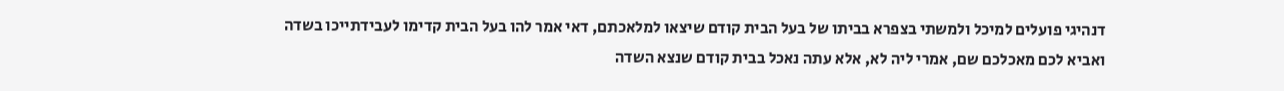דנהיגי פועלים למיכל ולמשתי בצפרא בביתו של בעל הבית קודם שיצאו למלאכתם, דאי אמר להו בעל הבית קדימו לעבידתייכו בשדה ואביא לכם מאכלכם שם, אמרי ליה לא, אלא עתה נאכל בבית קודם שנצא השדה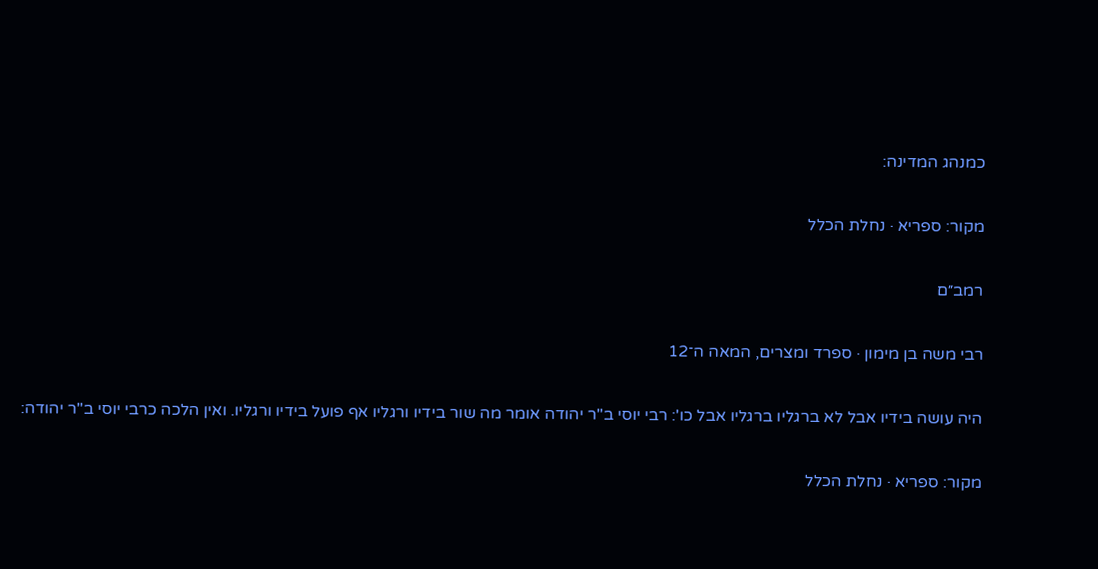כמנהג המדינה:

מקור: ספריא · נחלת הכלל

רמב״ם

רבי משה בן מימון · ספרד ומצרים, המאה ה־12

היה עושה בידיו אבל לא ברגליו ברגליו אבל כו': רבי יוסי ב"ר יהודה אומר מה שור בידיו ורגליו אף פועל בידיו ורגליו. ואין הלכה כרבי יוסי ב"ר יהודה:

מקור: ספריא · נחלת הכלל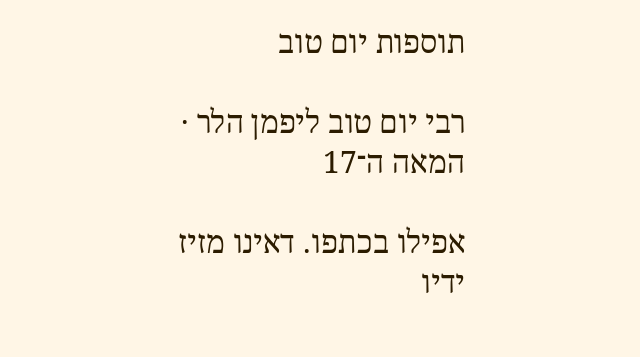תוספות יום טוב

רבי יום טוב ליפמן הלר · המאה ה־17

אפילו בכתפו. דאינו מזיז ידיו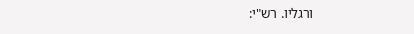ורגליו. רש"י: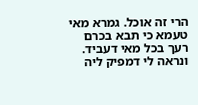הרי זה אוכל. גמרא מאי טעמא כי תבא בכרם רעך בכל מאי דעביד. ונראה לי דמפיק ליה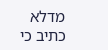מדלא כתיב כי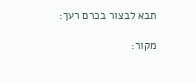תבא לבצור בכרם רעך:

מקור: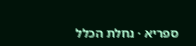ספריא · נחלת הכלל